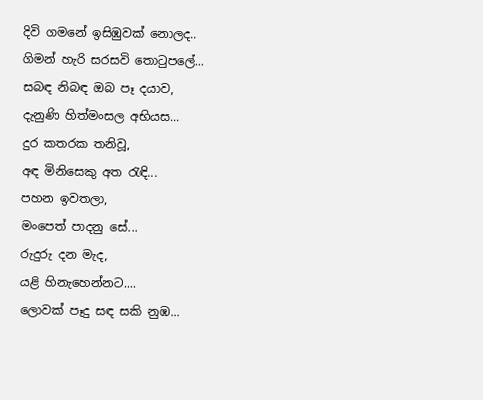දිවි ගමනේ ඉසිඹුවක් නොලද..
ගිමන් හැරි සරසවි තොටුපලේ...
සබඳ නිබඳ ඔබ පෑ දයාව,
දැනුණි හිත්මංසල අභියස...
දුර කතරක තනිවූ,
අඳ මිනිසෙකු අත රැඳි...
පහන ඉවතලා,
මංපෙත් පාදනු සේ...
රුදුරු දන මැද,
යළි හිනැහෙන්නට....
ලොවක් පෑදු සඳ සකි නුඹ...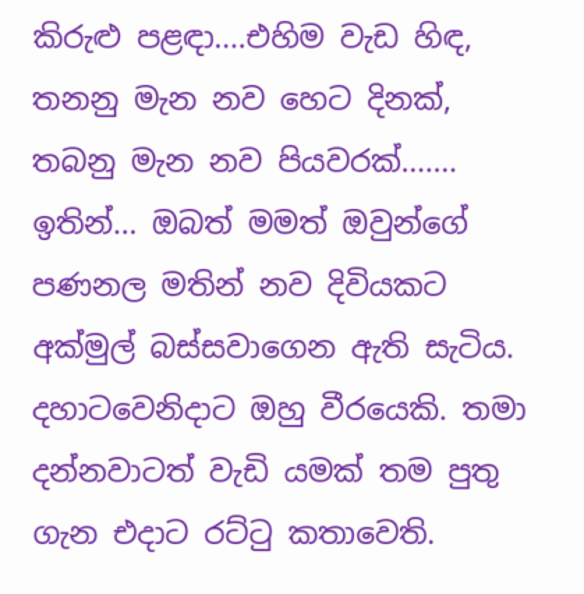කිරුළු පළඳා....එහිම වැඩ හිඳ,
තනනු මැන නව හෙට දිනක්,
තබනු මැන නව පියවරක්.......
ඉතින්... ඔබත් මමත් ඔවුන්ගේ පණනල මතින් නව දිවියකට අක්මුල් බස්සවාගෙන ඇති සැටිය. දහාටවෙනිදාට ඔහු වීරයෙකි. තමා දන්නවාටත් වැඩි යමක් තම පුතු ගැන එදාට රට්ටු කතාවෙති.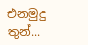එනමුදු තුන්...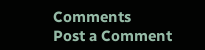Comments
Post a Comment